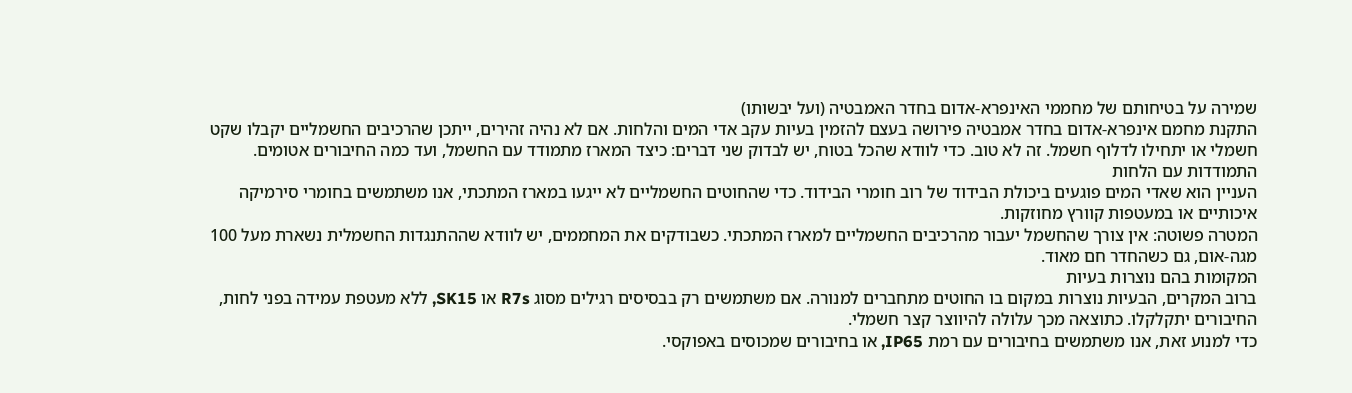שמירה על בטיחותם של מחממי האינפרא-אדום בחדר האמבטיה (ועל יבשותו)
התקנת מחמם אינפרא-אדום בחדר אמבטיה פירושה בעצם להזמין בעיות עקב אדי המים והלחות. אם לא נהיה זהירים, ייתכן שהרכיבים החשמליים יקבלו שקט חשמלי או יתחילו לדלוף חשמל. זה לא טוב. כדי לוודא שהכל בטוח, יש לבדוק שני דברים: כיצד המארז מתמודד עם החשמל, ועד כמה החיבורים אטומים.
התמודדות עם הלחות
העניין הוא שאדי המים פוגעים ביכולת הבידוד של רוב חומרי הבידוד. כדי שהחוטים החשמליים לא ייגעו במארז המתכתי, אנו משתמשים בחומרי סירמיקה איכותיים או במעטפות קוורץ מחוזקות.
המטרה פשוטה: אין צורך שהחשמל יעבור מהרכיבים החשמליים למארז המתכתי. כשבודקים את המחממים, יש לוודא שההתנגדות החשמלית נשארת מעל 100 מגה-אום, גם כשהחדר חם מאוד.
המקומות בהם נוצרות בעיות
ברוב המקרים, הבעיות נוצרות במקום בו החוטים מתחברים למנורה. אם משתמשים רק בבסיסים רגילים מסוג R7s או SK15, ללא מעטפת עמידה בפני לחות, החיבורים יתקלקלו. כתוצאה מכך עלולה להיווצר קצר חשמלי.
כדי למנוע זאת, אנו משתמשים בחיבורים עם רמת IP65, או בחיבורים שמכוסים באפוקסי.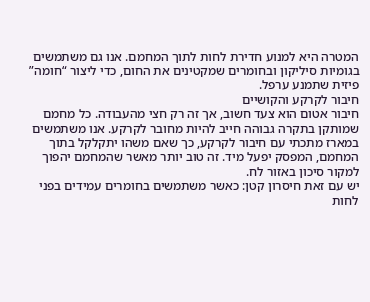המטרה היא למנוע חדירת לחות לתוך המחמם. אנו גם משתמשים בגומיות סיליקון ובחומרים שמקטינים את החום, כדי ליצור “חומה” פיזית שתמנע ערפל.
חיבור לקרקע והקושיים
חיבור אטום הוא צעד חשוב, אך זה רק חצי מהעבודה. כל מחמם שמותקן בתקרה גבוהה חייב להיות מחובר לקרקע. אנו משתמשים במארז מתכתי עם חיבור לקרקע, כך שאם משהו יתקלקל בתוך המחמם, המפסק יפעל מיד. זה טוב יותר מאשר שהמחמם יהפוך למקור סיכון באזור לח.
יש עם זאת חיסרון קטן: כאשר משתמשים בחומרים עמידים בפני לחות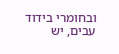ובחומרי בידוד עבים, יש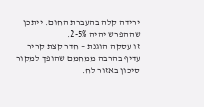ירידה קלה בהעברת החום. ייתכן שההפרש יהיה 2-5%.
זו עסקה הוגנת – חדר קצת קריר עדיף בהרבה ממחמם שהופך למקור סיכון באזור לח.